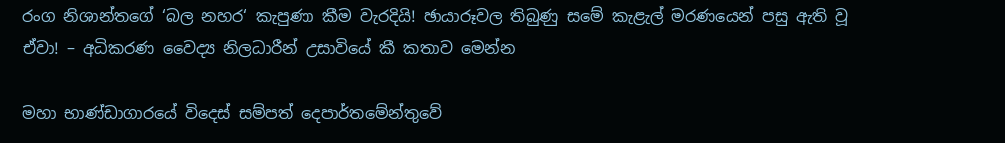රංග නිශාන්තගේ ‘බල නහර‘ කැපුණා කීම වැරදියි! ඡායාරූවල තිබුණු සමේ කැළැල් මරණයෙන් පසු ඇති වූ ඒවා! – අධිකරණ වෛද්‍ය නිලධාරීන් උසාවියේ කී කතාව මෙන්න

මහා භාණ්ඩාගාරයේ විදෙස් සම්පත් දෙපාර්තමේන්තුවේ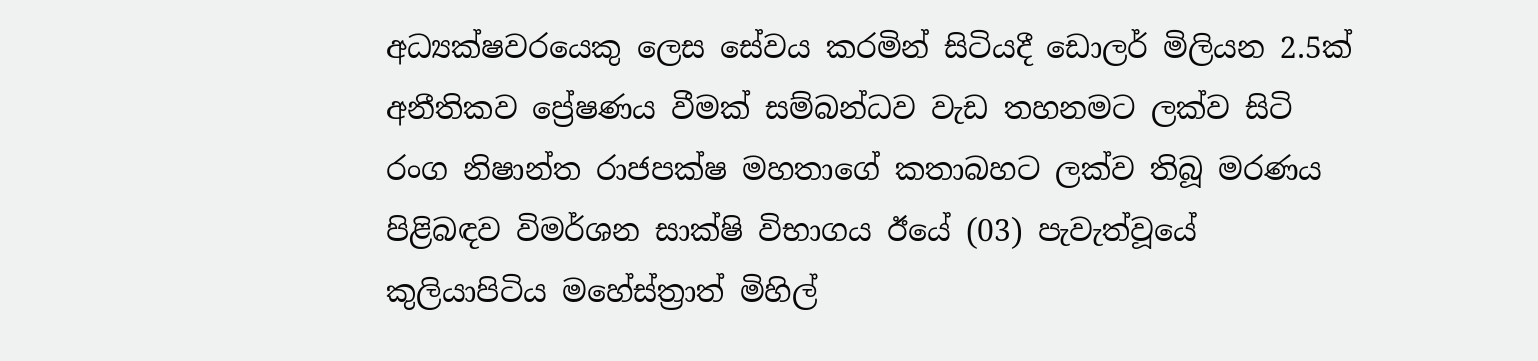අධ්‍යක්ෂවරයෙකු ලෙස සේවය කරමින් සිටියදී ඩොලර් මිලියන 2.5ක් අනීතිකව ප්‍රේෂණය වීමක් සම්බන්ධව වැඩ තහනමට ලක්ව සිටි රංග නිෂාන්ත රාජපක්ෂ මහතාගේ කතාබහට ලක්ව තිබූ මරණය පිළිබඳව විමර්ශන සාක්ෂි විභාගය ඊයේ (03) පැවැත්වූයේ කුලියාපිටිය මහේස්ත්‍රාත් මිහිල්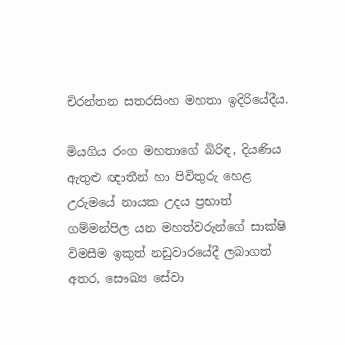චිරන්තන සතරසිංහ මහතා ඉදිරියේදීය.

මියගිය රංග මහතාගේ බිරිඳ, දියණිය ඇතුළු ඥාතීන් හා පිවිතුරු හෙළ උරුමයේ නායක උදය ප්‍රභාත් ගම්මන්පිල යන මහත්වරුන්ගේ සාක්ෂි විමසීම ඉකුත් නඩුවාරයේදී ලබාගත් අතර, සෞඛ්‍ය සේවා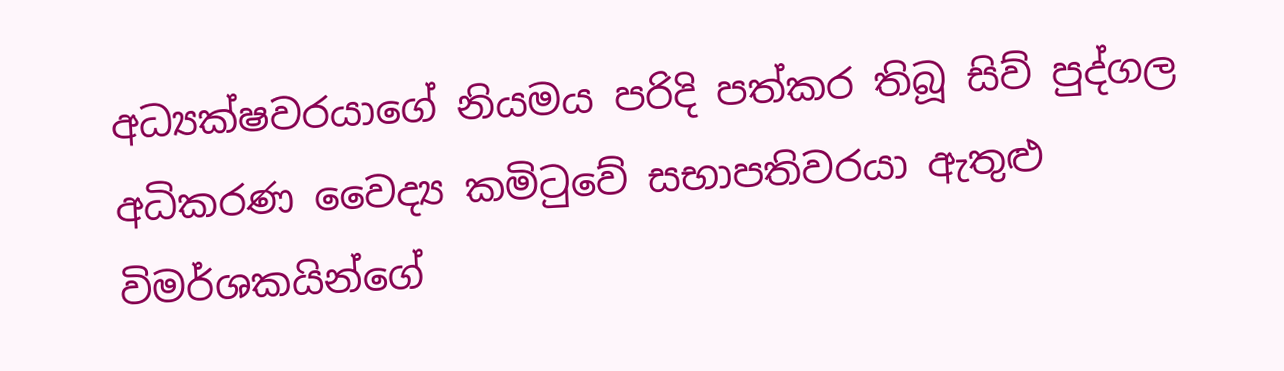අධ්‍යක්ෂවරයාගේ නියමය පරිදි පත්කර තිබූ සිව් පුද්ගල අධිකරණ වෛද්‍ය කමිටුවේ සභාපතිවරයා ඇතුළු විමර්ශකයින්ගේ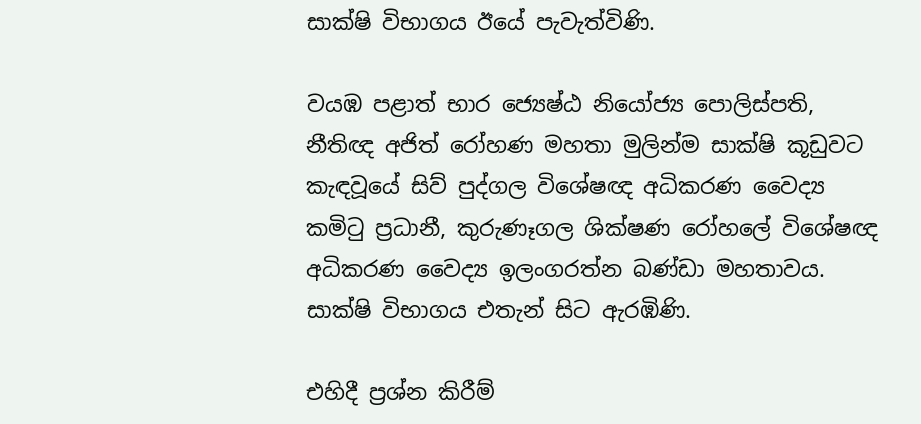සාක්ෂි විභාගය ඊයේ පැවැත්විණි.

වයඹ පළාත් භාර ජ්‍යෙෂ්ඨ නියෝජ්‍ය පොලිස්පති, නීතිඥ අජිත් රෝහණ මහතා මුලින්ම සාක්ෂි කූඩුවට කැඳවූයේ සිව් පුද්ගල විශේෂඥ අධිකරණ වෛද්‍ය කමිටු ප්‍රධානී, කුරුණෑගල ශික්ෂණ රෝහලේ විශේෂඥ අධිකරණ වෛද්‍ය ඉලංගරත්න බණ්ඩා මහතාවය. සාක්ෂි විභාගය එතැන් සිට ඇරඹිණි.

එහිදී ප්‍රශ්න කිරීම්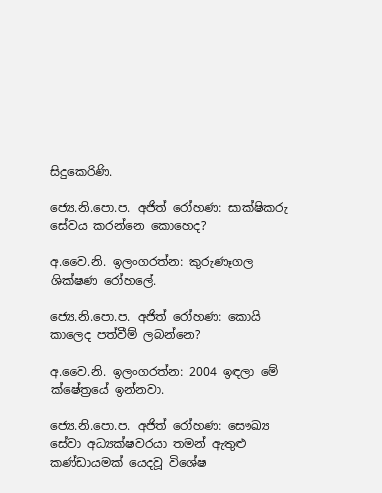සිදුකෙරිණි.

ජ්‍යෙ.නි.පො.ප. අජිත් රෝහණ: සාක්ෂිකරු සේවය කරන්නෙ කොහෙද?

අ.වෛ.නි. ඉලංගරත්න: කුරුණෑගල ශික්ෂණ රෝහලේ.

ජ්‍යෙ.නි.පො.ප. අජිත් රෝහණ: කොයි කාලෙද පත්වීම් ලබන්නෙ?

අ.වෛ.නි. ඉලංගරත්න: 2004 ඉඳලා මේ ක්ෂේත්‍රයේ ඉන්නවා.

ජ්‍යෙ.නි.පො.ප. අජිත් රෝහණ: සෞඛ්‍ය සේවා අධ්‍යක්ෂවරයා තමන් ඇතුළු කණ්ඩායමක් යෙදවූ විශේෂ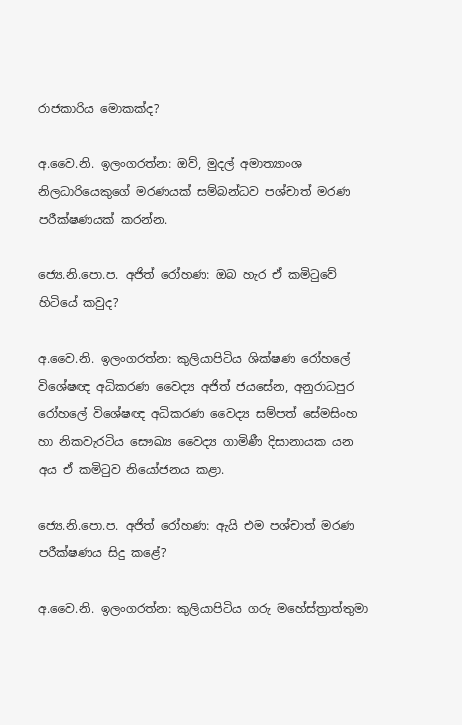රාජකාරිය මොකක්ද?

අ.වෛ.නි. ඉලංගරත්න: ඔව්, මුදල් අමාත්‍යාංශ නිලධාරියෙකුගේ මරණයක් සම්බන්ධව පශ්චාත් මරණ පරීක්ෂණයක් කරන්න.

ජ්‍යෙ.නි.පො.ප. අජිත් රෝහණ: ඔබ හැර ඒ කමිටුවේ හිටියේ කවුද?

අ.වෛ.නි. ඉලංගරත්න: කුලියාපිටිය ශික්ෂණ රෝහලේ විශේෂඥ අධිකරණ වෛද්‍ය අජිත් ජයසේන, අනුරාධපුර රෝහලේ විශේෂඥ අධිකරණ වෛද්‍ය සම්පත් සේමසිංහ හා නිකවැරටිය සෞඛ්‍ය වෛද්‍ය ගාමිණී දිසානායක යන අය ඒ කමිටුව නියෝජනය කළා.

ජ්‍යෙ.නි.පො.ප. අජිත් රෝහණ: ඇයි එම පශ්චාත් මරණ පරීක්ෂණය සිදු කළේ?

අ.වෛ.නි. ඉලංගරත්න: කුලියාපිටිය ගරු මහේස්ත්‍රාත්තුමා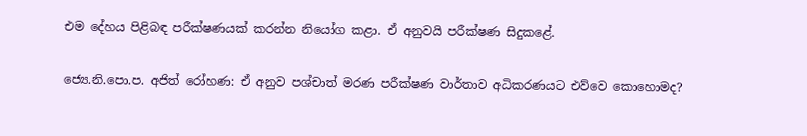එම දේහය පිළිබඳ පරීක්ෂණයක් කරන්න නියෝග කළා. ඒ අනුවයි පරීක්ෂණ සිදුකළේ.

ජ්‍යෙ.නි.පො.ප. අජිත් රෝහණ: ඒ අනුව පශ්චාත් මරණ පරීක්ෂණ වාර්තාව අධිකරණයට එව්වෙ කොහොමද?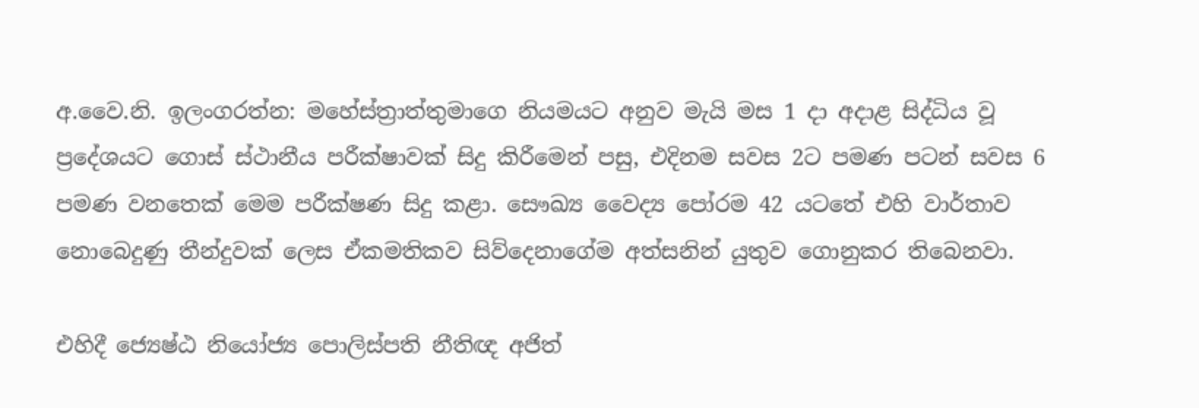අ.වෛ.නි. ඉලංගරත්න: මහේස්ත්‍රාත්තුමාගෙ නියමයට අනුව මැයි මස 1 දා අදාළ සිද්ධිය වූ ප්‍රදේශයට ගොස් ස්ථානීය පරීක්ෂාවක් සිදු කිරීමෙන් පසු, එදිනම සවස 2ට පමණ පටන් සවස 6 පමණ වනතෙක් මෙම පරීක්ෂණ සිදු කළා. සෞඛ්‍ය වෛද්‍ය පෝරම 42 යටතේ එහි වාර්තාව නොබෙදුණු තීන්දුවක් ලෙස ඒකමතිකව සිව්දෙනාගේම අත්සනින් යුතුව ගොනුකර තිබෙනවා.

එහිදී ජ්‍යෙෂ්ඨ නියෝජ්‍ය පොලිස්පති නීතිඥ අජිත්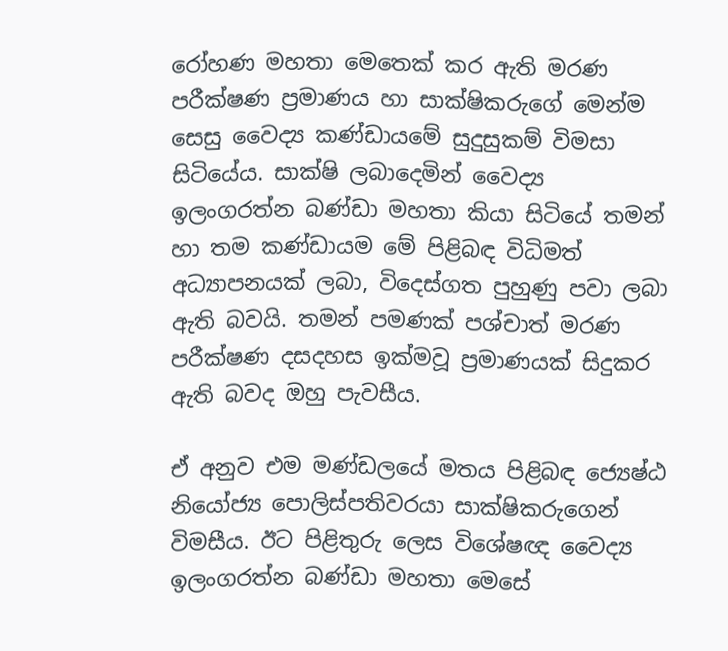රෝහණ මහතා මෙතෙක් කර ඇති මරණ පරීක්ෂණ ප්‍රමාණය හා සාක්ෂිකරුගේ මෙන්ම සෙසු වෛද්‍ය කණ්ඩායමේ සුදුසුකම් විමසා සිටියේය. සාක්ෂි ලබාදෙමින් වෛද්‍ය ඉලංගරත්න බණ්ඩා මහතා කියා සිටියේ තමන් හා තම කණ්ඩායම මේ පිළිබඳ විධිමත් අධ්‍යාපනයක් ලබා, විදෙස්ගත පුහුණු පවා ලබා ඇති බවයි. තමන් පමණක් පශ්චාත් මරණ පරීක්ෂණ දසදහස ඉක්මවූ ප්‍රමාණයක් සිදුකර ඇති බවද ඔහු පැවසීය.

ඒ අනුව එම මණ්ඩලයේ මතය පිළිබඳ ජ්‍යෙෂ්ඨ නියෝජ්‍ය පොලිස්පතිවරයා සාක්ෂිකරුගෙන් විමසීය. ඊට පිළිතුරු ලෙස විශේෂඥ වෛද්‍ය ඉලංගරත්න බණ්ඩා මහතා මෙසේ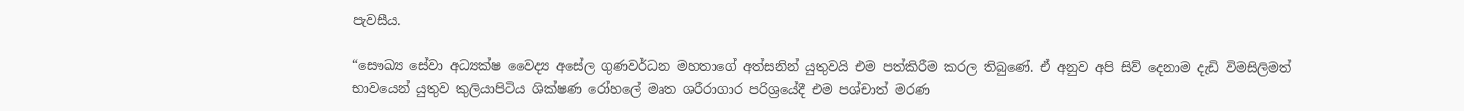පැවසීය.

“සෞඛ්‍ය සේවා අධ්‍යක්ෂ වෛද්‍ය අසේල ගුණවර්ධන මහතාගේ අත්සනින් යුතුවයි එම පත්කිරීම කරල තිබුණේ. ඒ අනුව අපි සිව් දෙනාම දැඩි විමසිලිමත් භාවයෙන් යුතුව කුලියාපිටිය ශික්ෂණ රෝහලේ මෘත ශරීරාගාර පරිශ්‍රයේදී එම පශ්චාත් මරණ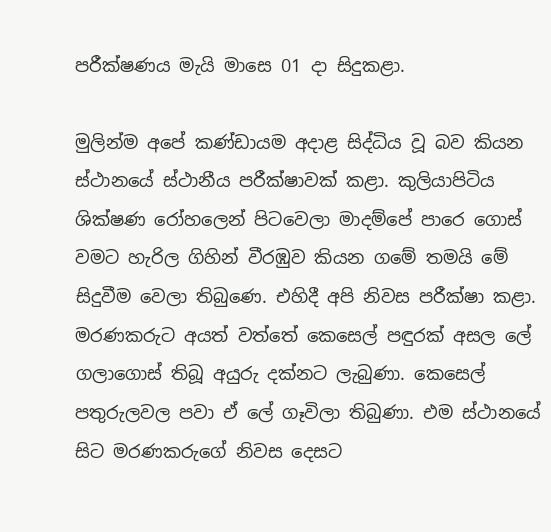පරීක්ෂණය මැයි මාසෙ 01 දා සිදුකළා.

මුලින්ම අපේ කණ්ඩායම අදාළ සිද්ධිය වූ බව කියන ස්ථානයේ ස්ථානීය පරීක්ෂාවක් කළා. කුලියාපිටිය ශික්ෂණ රෝහලෙන් පිටවෙලා මාදම්පේ පාරෙ ගොස් වමට හැරිල ගිහින් වීරඹුව කියන ගමේ තමයි මේ සිදුවීම වෙලා තිබුණෙ. එහිදී අපි නිවස පරීක්ෂා කළා. මරණකරුට අයත් වත්තේ කෙසෙල් පඳුරක් අසල ලේ ගලාගොස් තිබූ අයුරු දක්නට ලැබුණා. කෙසෙල් පතුරුලවල පවා ඒ ලේ ගෑවිලා තිබුණා. එම ස්ථානයේ සිට මරණකරුගේ නිවස දෙසට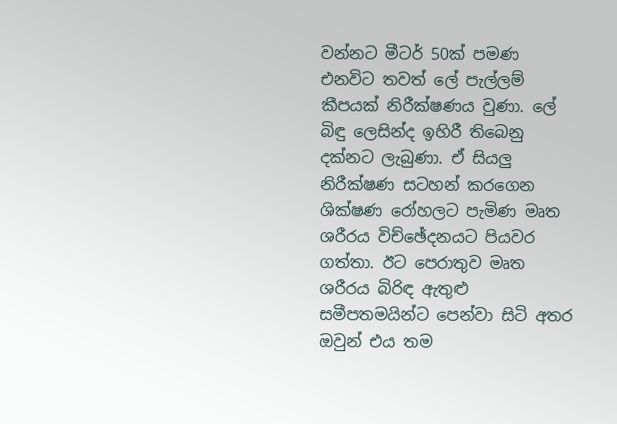වන්නට මීටර් 50ක් පමණ එනවිට තවත් ලේ පැල්ලම් කීපයක් නිරීක්ෂණය වුණා. ලේ බිඳු ලෙසින්ද ඉහිරී තිබෙනු දක්නට ලැබුණා. ඒ සියලු නිරීක්ෂණ සටහන් කරගෙන ශික්ෂණ රෝහලට පැමිණ මෘත ශරීරය විච්ඡේදනයට පියවර ගත්තා. ඊට පෙරාතුව මෘත ශරීරය බිරිඳ ඇතුළු සමීපතමයින්ට පෙන්වා සිටි අතර ඔවුන් එය තම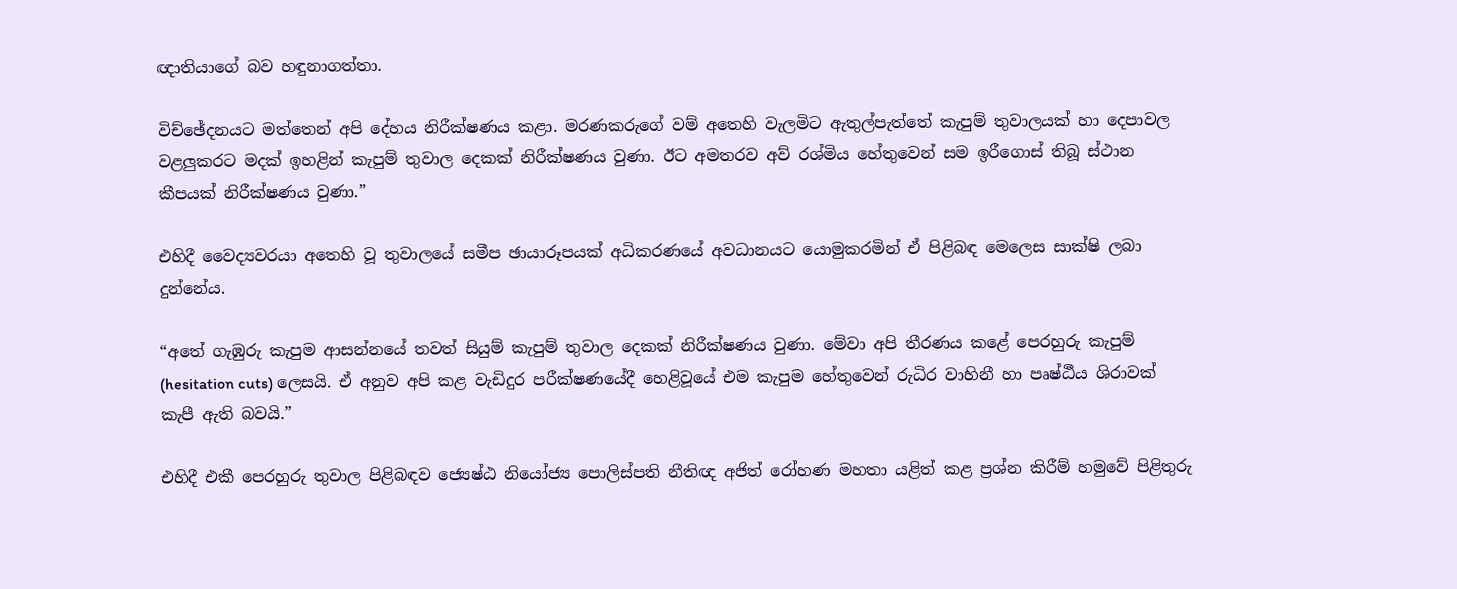ඥාතියාගේ බව හඳුනාගත්තා.

විච්ඡේදනයට මත්තෙන් අපි දේහය නිරීක්ෂණය කළා. මරණකරුගේ වම් අතෙහි වැලමිට ඇතුල්පැත්තේ කැපුම් තුවාලයක් හා දෙපාවල වළලුකරට මදක් ඉහළින් කැපුම් තුවාල දෙකක් නිරීක්ෂණය වුණා. ඊට අමතරව අව් රශ්මිය හේතුවෙන් සම ඉරීගොස් තිබූ ස්ථාන කීපයක් නිරීක්ෂණය වුණා.”

එහිදී වෛද්‍යවරයා අතෙහි වූ තුවාලයේ සමීප ඡායාරූපයක් අධිකරණයේ අවධානයට යොමුකරමින් ඒ පිළිබඳ මෙලෙස සාක්ෂි ලබා දුන්නේය.

“අතේ ගැඹුරු කැපුම ආසන්නයේ තවත් සියුම් කැපුම් තුවාල දෙකක් නිරීක්ෂණය වුණා. මේවා අපි තීරණය කළේ පෙරහුරු කැපුම් (hesitation cuts) ලෙසයි. ඒ අනුව අපි කළ වැඩිදුර පරීක්ෂණයේදී හෙළිවූයේ එම කැපුම හේතුවෙන් රුධිර වාහිනී හා පෘෂ්ඨීය ශිරාවක් කැපී ඇති බවයි.”

එහිදී එකී පෙරහුරු තුවාල පිළිබඳව ජ්‍යෙෂ්ඨ නියෝජ්‍ය පොලිස්පති නීතිඥ අජිත් රෝහණ මහතා යළිත් කළ ප්‍රශ්න කිරීම් හමුවේ පිළිතුරු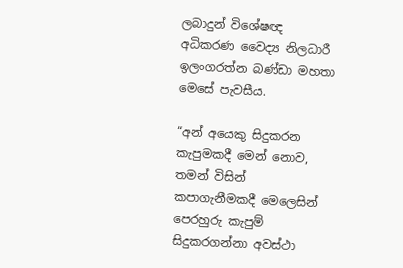ලබාදුන් විශේෂඥ අධිකරණ වෛද්‍ය නිලධාරී ඉලංගරත්න බණ්ඩා මහතා මෙසේ පැවසීය.

“අන් අයෙකු සිදුකරන කැපුමකදී මෙන් නොව, තමන් විසින් කපාගැනීමකදී මෙලෙසින් පෙරහුරු කැපුම් සිදුකරගන්නා අවස්ථා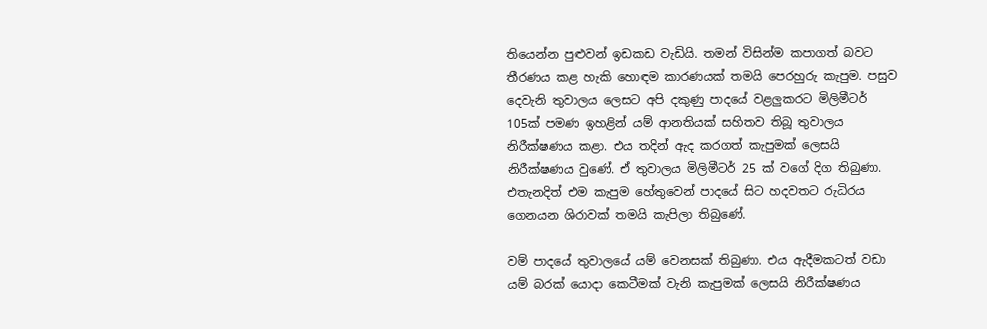තියෙන්න පුළුවන් ඉඩකඩ වැඩියි. තමන් විසින්ම කපාගත් බවට තීරණය කළ හැකි හොඳම කාරණයක් තමයි පෙරහුරු කැපුම. පසුව දෙවැනි තුවාලය ලෙසට අපි දකුණු පාදයේ වළලුකරට මිලිමීටර් 105ක් පමණ ඉහළින් යම් ආනතියක් සහිතව තිබූ තුවාලය නිරීක්ෂණය කළා. එය තදින් ඇද කරගත් කැපුමක් ලෙසයි නිරීක්ෂණය වුණේ. ඒ තුවාලය මිලිමීටර් 25 ක් වගේ දිග තිබුණා. එතැනදිත් එම කැපුම හේතුවෙන් පාදයේ සිට හදවතට රුධිරය ගෙනයන ශිරාවක් තමයි කැපිලා තිබුණේ.

වම් පාදයේ තුවාලයේ යම් වෙනසක් තිබුණා. එය ඇදීමකටත් වඩා යම් බරක් යොදා කෙටීමක් වැනි කැපුමක් ලෙසයි නිරීක්ෂණය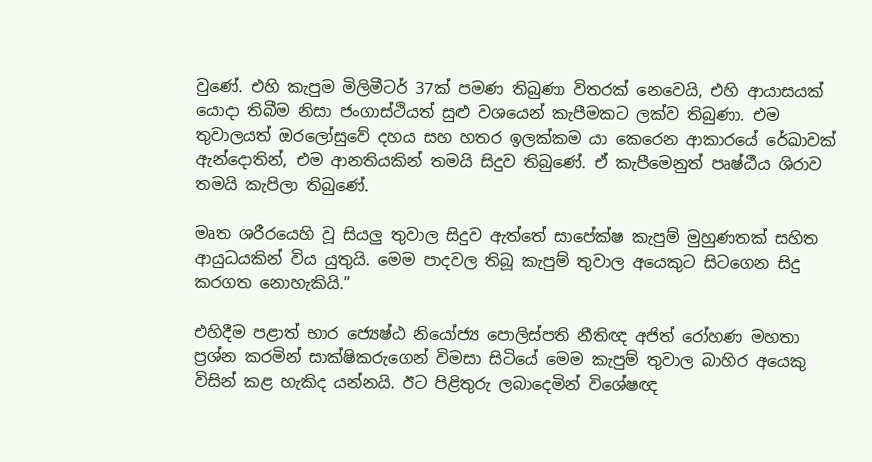වුණේ. එහි කැපුම මිලිමීටර් 37ක් පමණ තිබුණා විතරක් නෙවෙයි, එහි ආයාසයක් යොදා තිබීම නිසා ජංගාස්ථියත් සුළු වශයෙන් කැපීමකට ලක්ව තිබුණා. එම තුවාලයත් ඔරලෝසුවේ දහය සහ හතර ඉලක්කම යා කෙරෙන ආකාරයේ රේඛාවක් ඇන්දොතින්, එම ආනතියකින් තමයි සිදුව තිබුණේ. ඒ කැපීමෙනුත් පෘෂ්ඨීය ශිරාව තමයි කැපිලා තිබුණේ.

මෘත ශරීරයෙහි වූ සියලු තුවාල සිදුව ඇත්තේ සාපේක්ෂ කැපුම් මුහුණතක් සහිත ආයුධයකින් විය යුතුයි. මෙම පාදවල තිබූ කැපුම් තුවාල අයෙකුට සිටගෙන සිදු කරගත නොහැකියි.”

එහිදීම පළාත් භාර ජ්‍යෙෂ්ඨ නියෝජ්‍ය පොලිස්පති නීතිඥ අජිත් රෝහණ මහතා ප්‍රශ්න කරමින් සාක්ෂිකරුගෙන් විමසා සිටියේ මෙම කැපුම් තුවාල බාහිර අයෙකු විසින් කළ හැකිද යන්නයි. ඊට පිළිතුරු ලබාදෙමින් විශේෂඥ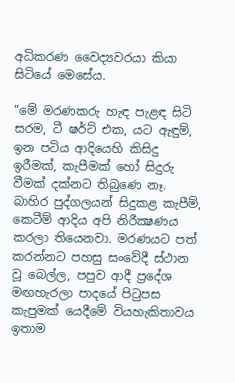අධිකරණ වෛද්‍යවරයා කියා සිටියේ මෙසේය.

“මේ මරණකරු හැඳ පැළඳ සිටි සරම, ටී ෂර්ට් එක, යට ඇඳුම්, ඉන පටිය ආදියෙහි කිසිදු ඉරීමක්, කැපීමක් හෝ සිදුරු වීමක් දක්නට තිබුණෙ නෑ. බාහිර පුද්ගලයන් සිදුකළ කැපීම්, කෙටීම් ආදිය අපි නිරීක්‍ෂණය කරලා තියෙනවා. මරණයට පත් කරන්නට පහසු සංවේදී ස්ථාන වූ බෙල්ල, පපුව ආදී ප්‍රදේශ මඟහැරලා පාදයේ පිටුපස කැපුමක් යෙදීමේ වියහැකිතාවය ඉතාම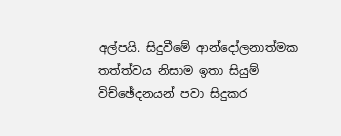අල්පයි. සිදුවීමේ ආන්දෝලනාත්මක තත්ත්වය නිසාම ඉතා සියුම් විච්ඡේදනයන් පවා සිදුකර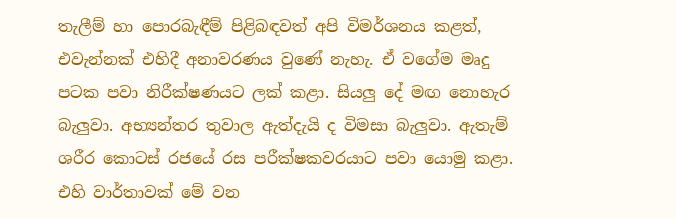තැලීම් හා පොරබැඳීම් පිළිබඳවත් අපි විමර්ශනය කළත්, එවැන්නක් එහිදී අනාවරණය වුණේ නැහැ. ඒ වගේම මෘදු පටක පවා නිරීක්ෂණයට ලක් කළා. සියලු දේ මඟ නොහැර බැලුවා. අභ්‍යන්තර තුවාල ඇත්දැයි ද විමසා බැලුවා. ඇතැම් ශරීර කොටස් රජයේ රස පරීක්ෂකවරයාට පවා යොමු කළා. එහි වාර්තාවක් මේ වන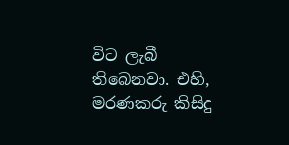විට ලැබී තිබෙනවා. එහි, මරණකරු කිසිදු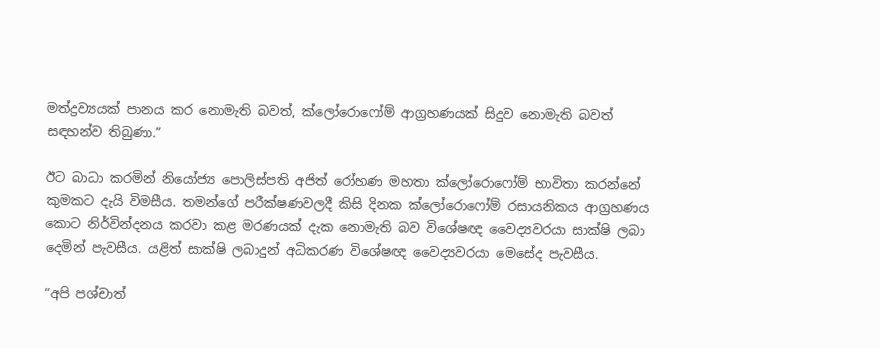මත්ද්‍රව්‍යයක් පානය කර නොමැති බවත්, ක්ලෝරොෆෝම් ආග්‍රහණයක් සිදුව නොමැති බවත් සඳහන්ව තිබුණා.”

ඊට බාධා කරමින් නියෝජ්‍ය පොලිස්පති අජිත් රෝහණ මහතා ක්ලෝරොෆෝම් භාවිතා කරන්නේ කුමකට දැයි විමසීය. තමන්ගේ පරීක්ෂණවලදී කිසි දිනක ක්ලෝරොෆෝම් රසායනිකය ආග්‍රහණය කොට නිර්වින්දනය කරවා කළ මරණයක් දැක නොමැති බව විශේෂඥ වෛද්‍යවරයා සාක්ෂි ලබා දෙමින් පැවසීය. යළිත් සාක්ෂි ලබාදුන් අධිකරණ විශේෂඥ වෛද්‍යවරයා මෙසේද පැවසීය.

“අපි පශ්චාත්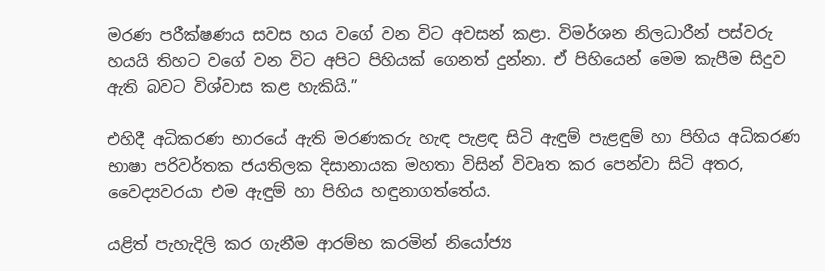මරණ පරීක්ෂණය සවස හය වගේ වන විට අවසන් කළා. විමර්ශන නිලධාරීන් පස්වරු හයයි තිහට වගේ වන විට අපිට පිහියක් ගෙනත් දුන්නා. ඒ පිහියෙන් මෙම කැපීම සිදුව ඇති බවට විශ්වාස කළ හැකියි.”

එහිදී අධිකරණ භාරයේ ඇති මරණකරු හැඳ පැළඳ සිටි ඇඳුම් පැළඳුම් හා පිහිය අධිකරණ භාෂා පරිවර්තක ජයතිලක දිසානායක මහතා විසින් විවෘත කර පෙන්වා සිටි අතර, වෛද්‍යවරයා එම ඇඳුම් හා පිහිය හඳුනාගත්තේය.

යළිත් පැහැදිලි කර ගැනීම ආරම්භ කරමින් නියෝජ්‍ය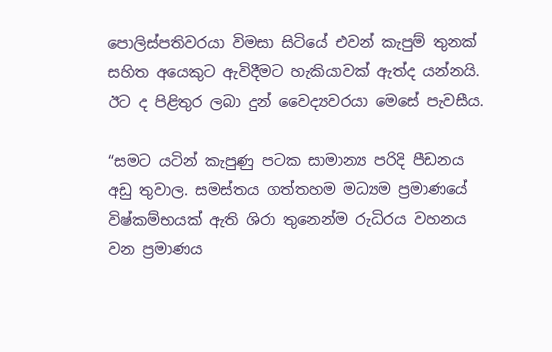පොලිස්පතිවරයා විමසා සිටියේ එවන් කැපුම් තුනක් සහිත අයෙකුට ඇවිදීමට හැකියාවක් ඇත්ද යන්නයි. ඊට ද පිළිතුර ලබා දුන් වෛද්‍යවරයා මෙසේ පැවසීය.

“සමට යටින් කැපුණු පටක සාමාන්‍ය පරිදි පීඩනය අඩු තුවාල. සමස්තය ගත්තහම මධ්‍යම ප්‍රමාණයේ විෂ්කම්භයක් ඇති ශිරා තුනෙන්ම රුධිරය වහනය වන ප්‍රමාණය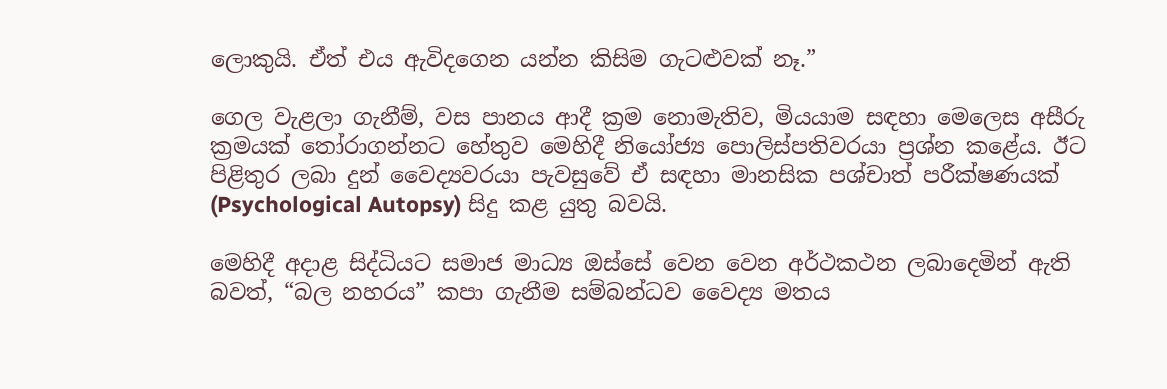ලොකුයි. ඒත් එය ඇවිදගෙන යන්න කිසිම ගැටළුවක් නෑ.”

ගෙල වැළලා ගැනීම්, වස පානය ආදී ක්‍රම නොමැතිව, මියයාම සඳහා මෙලෙස අසීරු ක්‍රමයක් තෝරාගන්නට හේතුව මෙහිදී නියෝජ්‍ය පොලිස්පතිවරයා ප්‍රශ්න කළේය. ඊට පිළිතුර ලබා දුන් වෛද්‍යවරයා පැවසුවේ ඒ සඳහා මානසික පශ්චාත් පරීක්ෂණයක් (Psychological Autopsy) සිදු කළ යුතු බවයි.

මෙහිදී අදාළ සිද්ධියට සමාජ මාධ්‍ය ඔස්සේ වෙන වෙන අර්ථකථන ලබාදෙමින් ඇති බවත්, “බල නහරය” කපා ගැනීම සම්බන්ධව වෛද්‍ය මතය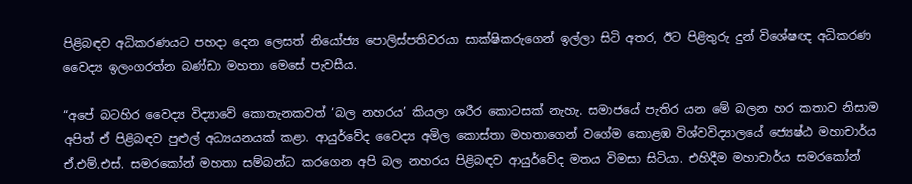පිළිබඳව අධිකරණයට පහදා දෙන ලෙසත් නියෝජ්‍ය පොලිස්පතිවරයා සාක්ෂිකරුගෙන් ඉල්ලා සිටි අතර, ඊට පිළිතුරු දුන් විශේෂඥ අධිකරණ වෛද්‍ය ඉලංගරත්න බණ්ඩා මහතා මෙසේ පැවසීය.

“අපේ බටහිර වෛද්‍ය විද්‍යාවේ කොතැනකවත් ‘බල නහරය’ කියලා ශරීර කොටසක් නැහැ. සමාජයේ පැතිර යන මේ බලන හර කතාව නිසාම අපිත් ඒ පිළිබඳව පුළුල් අධ්‍යයනයක් කළා. ආයුර්වේද වෛද්‍ය අමිල කොස්තා මහතාගෙන් වගේම කොළඹ විශ්වවිද්‍යාලයේ ජ්‍යෙෂ්ඨ මහාචාර්ය ඒ.එම්.එස්. සමරකෝන් මහතා සම්බන්ධ කරගෙන අපි බල නහරය පිළිබඳව ආයුර්වේද මතය විමසා සිටියා. එහිදීම මහාචාර්ය සමරකෝන්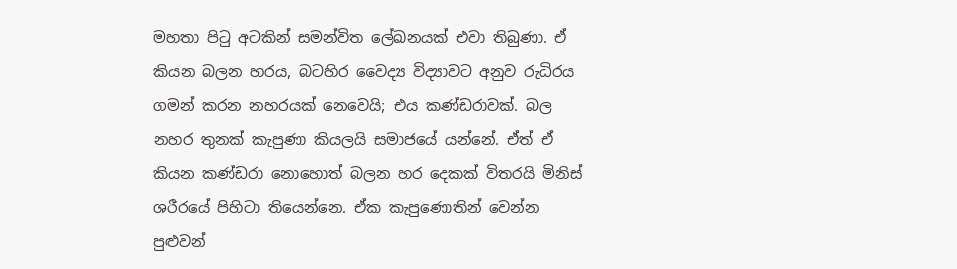මහතා පිටු අටකින් සමන්විත ලේඛනයක් එවා තිබුණා. ඒ කියන බලන හරය, බටහිර වෛද්‍ය විද්‍යාවට අනුව රුධිරය ගමන් කරන නහරයක් නෙවෙයි; එය කණ්ඩරාවක්. බල නහර තුනක් කැපුණා කියලයි සමාජයේ යන්නේ. ඒත් ඒ කියන කණ්ඩරා නොහොත් බලන හර දෙකක් විතරයි මිනිස් ශරීරයේ පිහිටා තියෙන්නෙ. ඒක කැපුණොතින් වෙන්න පුළුවන්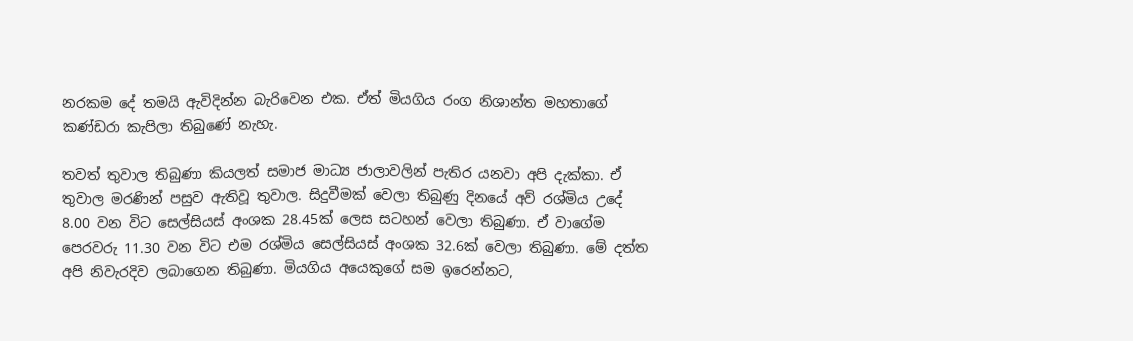නරකම දේ තමයි ඇවිදින්න බැරිවෙන එක. ඒත් මියගිය රංග නිශාන්ත මහතාගේ කණ්ඩරා කැපිලා තිබුණේ නැහැ.

තවත් තුවාල තිබුණා කියලත් සමාජ මාධ්‍ය ජාලාවලින් පැතිර යනවා අපි දැක්කා. ඒ තුවාල මරණින් පසුව ඇතිවූ තුවාල. සිදුවීමක් වෙලා තිබුණු දිනයේ අව් රශ්මිය උදේ 8.00 වන විට සෙල්සියස් අංශක 28.45ක් ලෙස සටහන් වෙලා තිබුණා. ඒ වාගේම පෙරවරු 11.30 වන විට එම රශ්මිය සෙල්සියස් අංශක 32.6ක් වෙලා තිබුණා. මේ දත්ත අපි නිවැරදිව ලබාගෙන තිබුණා. මියගිය අයෙකුගේ සම ඉරෙන්නට,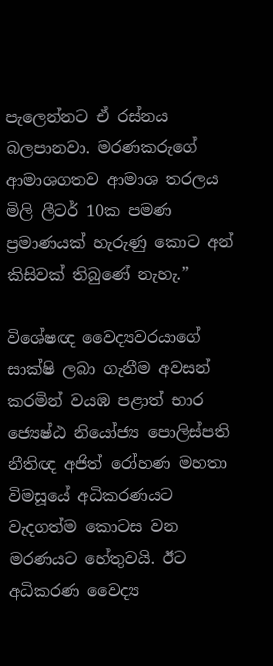පැලෙන්නට ඒ රස්නය බලපානවා. මරණකරුගේ ආමාශගතව ආමාශ තරලය මිලි ලීටර් 10ක පමණ ප්‍රමාණයක් හැරුණු කොට අන් කිසිවක් තිබුණේ නැහැ.”

විශේෂඥ වෛද්‍යවරයාගේ සාක්ෂි ලබා ගැනීම අවසන් කරමින් වයඹ පළාත් භාර ජ්‍යෙෂ්ඨ නියෝජ්‍ය පොලිස්පති නීතිඥ අජිත් රෝහණ මහතා විමසූයේ අධිකරණයට වැදගත්ම කොටස වන මරණයට හේතුවයි. ඊට අධිකරණ වෛද්‍ය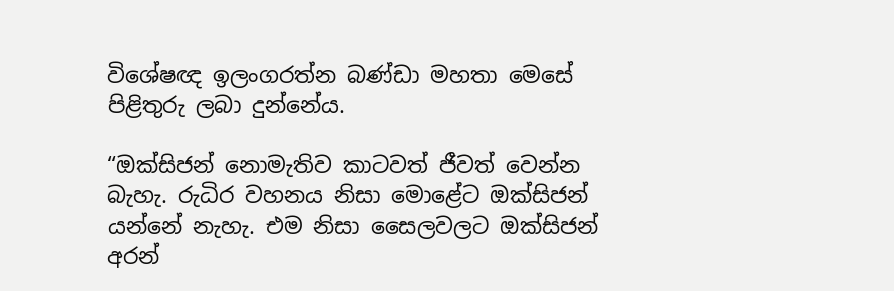විශේෂඥ ඉලංගරත්න බණ්ඩා මහතා මෙසේ පිළිතුරු ලබා දුන්නේය.

“ඔක්සිජන් නොමැතිව කාටවත් ජීවත් වෙන්න බැහැ. රුධිර වහනය නිසා මොළේට ඔක්සිජන් යන්නේ නැහැ. එම නිසා සෛලවලට ඔක්සිජන් අරන්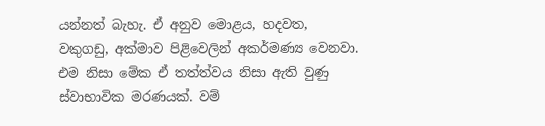යන්නත් බැහැ. ඒ අනුව මොළය, හදවත, වකුගඩු, අක්මාව පිළිවෙලින් අකර්මණ්‍ය වෙනවා. එම නිසා මේක ඒ තත්ත්වය නිසා ඇති වුණු ස්වාභාවික මරණයක්. වම්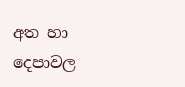අත හා දෙපාවල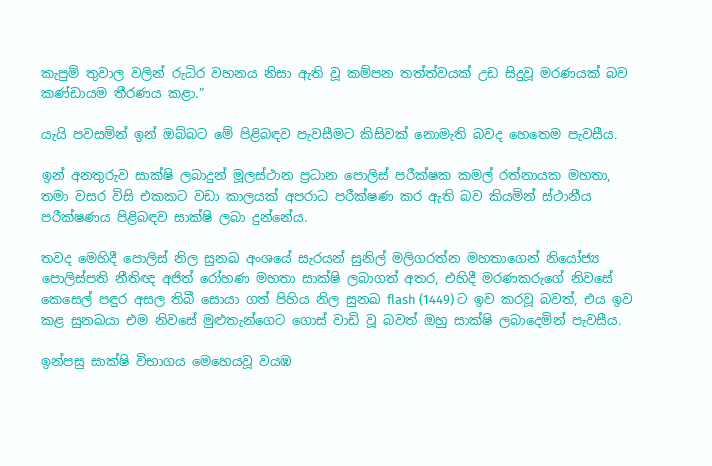කැපුම් තුවාල වලින් රුධිර වහනය නිසා ඇති වූ කම්පන තත්ත්වයක් උඩ සිදුවූ මරණයක් බව කණ්ඩායම තීරණය කළා.”

යැයි පවසමින් ඉන් ඔබ්බට මේ පිළිබඳව පැවසීමට කිසිවක් නොමැති බවද හෙතෙම පැවසීය.

ඉන් අනතුරුව සාක්ෂි ලබාදුන් මූලස්ථාන ප්‍රධාන පොලිස් පරීක්ෂක කමල් රත්නායක මහතා, තමා වසර විසි එකකට වඩා කාලයක් අපරාධ පරීක්ෂණ කර ඇති බව කියමින් ස්ථානීය පරීක්ෂණය පිළිබඳව සාක්ෂි ලබා දුන්නේය.

තවද මෙහිදී පොලිස් නිල සුනඛ අංශයේ සැරයන් සුනිල් මලිගරත්න මහතාගෙන් නියෝජ්‍ය පොලිස්පති නීතිඥ අජිත් රෝහණ මහතා සාක්ෂි ලබාගත් අතර, එහිදී මරණකරුගේ නිවසේ කෙසෙල් පඳුර අසල තිබී සොයා ගත් පිහිය නිල සුනඛ flash (1449) ට ඉව කරවූ බවත්, එය ඉව කළ සුනඛයා එම නිවසේ මුළුතැන්ගෙට ගොස් වාඩි වූ බවත් ඔහු සාක්ෂි ලබාදෙමින් පැවසීය.

ඉන්පසු සාක්ෂි විභාගය මෙහෙයවූ වයඹ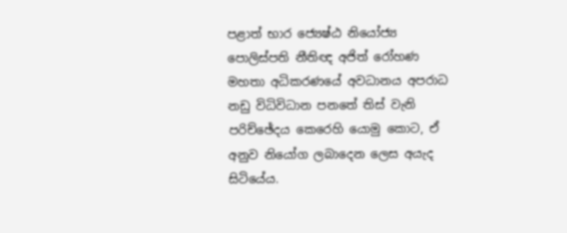පළාත් භාර ජ්‍යෙෂ්ඨ නියෝජ්‍ය පොලිස්පති නීතිඥ අජිත් රෝහණ මහතා අධිකරණයේ අවධානය අපරාධ නඩු විධිවිධාන පනතේ තිස් වැනි පරිච්ඡේදය කෙරෙහි යොමු කොට, ඒ අනුව නියෝග ලබාදෙන ලෙස අයැද සිටියේය.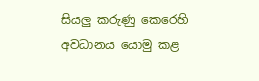සියලු කරුණු කෙරෙහි අවධානය යොමු කළ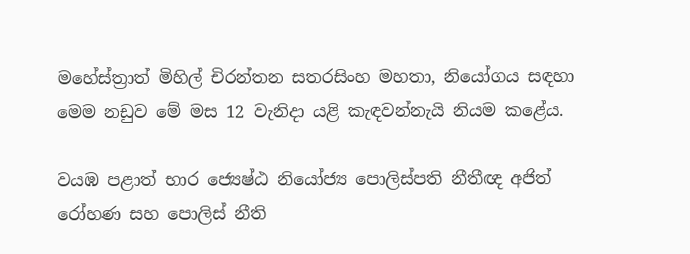මහේස්ත්‍රාත් මිහිල් චිරන්තන සතරසිංහ මහතා, නියෝගය සඳහා මෙම නඩුව මේ මස 12 වැනිදා යළි කැඳවන්නැයි නියම කළේය.

වයඹ පළාත් භාර ජ්‍යෙෂ්ඨ නියෝජ්‍ය පොලිස්පති නීතීඥ අජිත් රෝහණ සහ පොලිස් නීති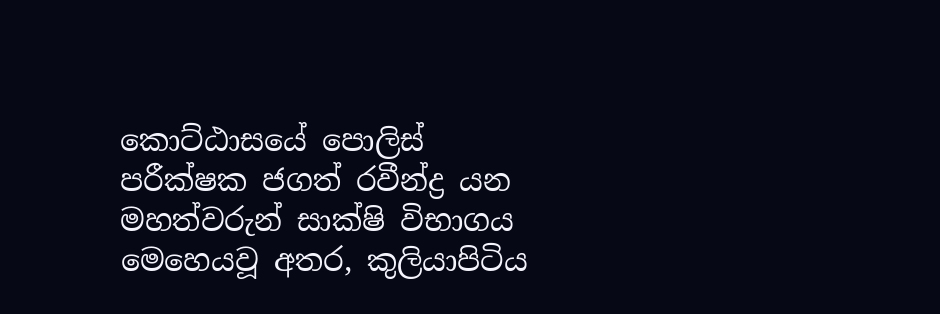කොට්ඨාසයේ පොලිස් පරීක්ෂක ජගත් රවීන්ද්‍ර යන මහත්වරුන් සාක්ෂි විභාගය මෙහෙයවූ අතර, කුලියාපිටිය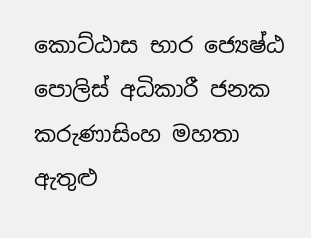කොට්ඨාස භාර ජ්‍යෙෂ්ඨ පොලිස් අධිකාරී ජනක කරුණාසිංහ මහතා ඇතුළු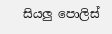සියලු පොලිස්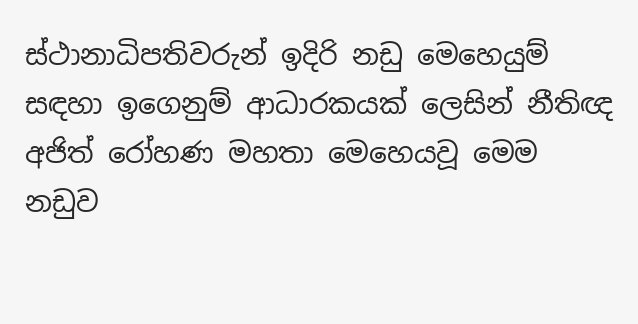ස්ථානාධිපතිවරුන් ඉදිරි නඩු මෙහෙයුම් සඳහා ඉගෙනුම් ආධාරකයක් ලෙසින් නීතිඥ අජිත් රෝහණ මහතා මෙහෙයවූ මෙම නඩුව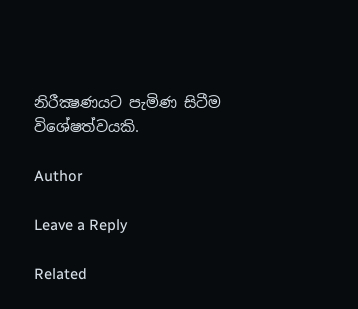නිරීක්‍ෂණයට පැමිණ සිටීම විශේෂත්වයකි.

Author

Leave a Reply

Related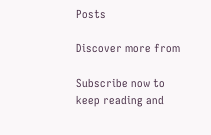Posts

Discover more from

Subscribe now to keep reading and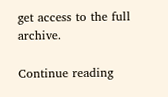get access to the full archive.

Continue reading